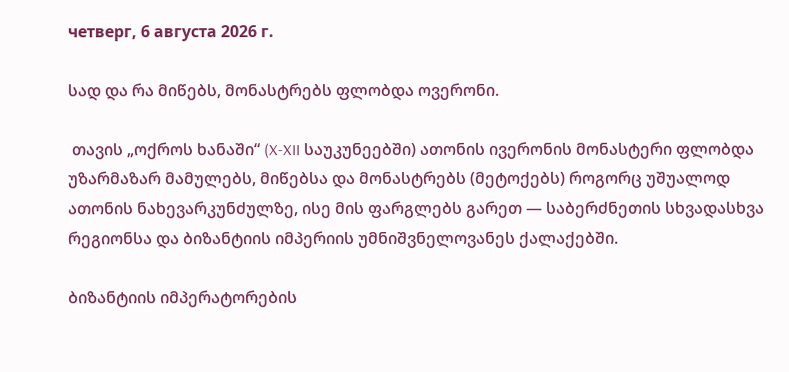четверг, 6 августа 2026 г.

სად და რა მიწებს, მონასტრებს ფლობდა ოვერონი.

 თავის „ოქროს ხანაში“ (X-XII საუკუნეებში) ათონის ივერონის მონასტერი ფლობდა უზარმაზარ მამულებს, მიწებსა და მონასტრებს (მეტოქებს) როგორც უშუალოდ ათონის ნახევარკუნძულზე, ისე მის ფარგლებს გარეთ — საბერძნეთის სხვადასხვა რეგიონსა და ბიზანტიის იმპერიის უმნიშვნელოვანეს ქალაქებში.

ბიზანტიის იმპერატორების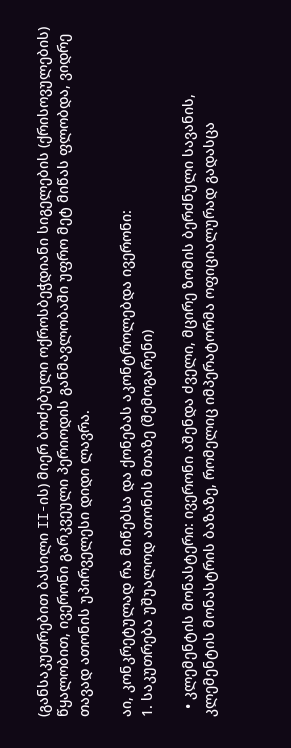(განსაკუთრებით ბასილი II-ის) მიერ ბოძებული ოქროსბეჭდიანი სიგელების (ქრისოვულების) წყალობით, ივერონი გარკვეული პერიოდის განმავლობაში უფრო მეტ მიწას ფლობდა, ვიდრე თავად ათონის უპირველესი დიდი ლავრა.

აი, კონკრეტულად რა მიწებსა და ქონებას აკონტროლებდა ივერონი:
1. საკუთრება უშუალოდ ათონის მთაზე (შემოგარენი)

  • კლემენტის მონასტერი: ივერონი აშენდა ძველი, მცირე ზომის ბერძნული სავანის, კლემენტის მონასტრის ბაზაზე, რომელიც იმპერატორმა ოფიციალურად გადასცა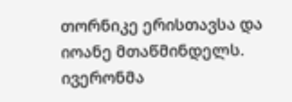თორნიკე ერისთავსა და იოანე მთაწმინდელს. ივერონმა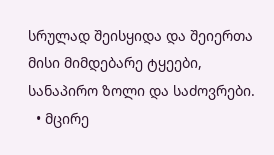სრულად შეისყიდა და შეიერთა მისი მიმდებარე ტყეები, სანაპირო ზოლი და საძოვრები.
  • მცირე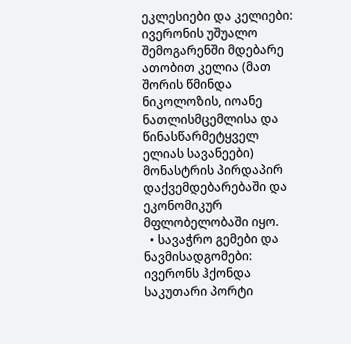ეკლესიები და კელიები: ივერონის უშუალო შემოგარენში მდებარე ათობით კელია (მათ შორის წმინდა ნიკოლოზის, იოანე ნათლისმცემლისა და წინასწარმეტყველ ელიას სავანეები) მონასტრის პირდაპირ დაქვემდებარებაში და ეკონომიკურ მფლობელობაში იყო.
  • სავაჭრო გემები და ნავმისადგომები: ივერონს ჰქონდა საკუთარი პორტი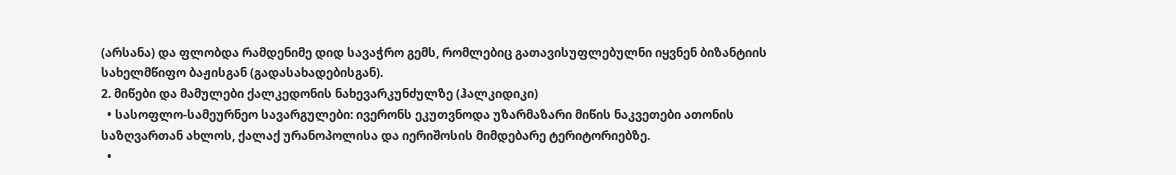(არსანა) და ფლობდა რამდენიმე დიდ სავაჭრო გემს, რომლებიც გათავისუფლებულნი იყვნენ ბიზანტიის სახელმწიფო ბაჟისგან (გადასახადებისგან).
2. მიწები და მამულები ქალკედონის ნახევარკუნძულზე (ჰალკიდიკი)
  • სასოფლო-სამეურნეო სავარგულები: ივერონს ეკუთვნოდა უზარმაზარი მიწის ნაკვეთები ათონის საზღვართან ახლოს, ქალაქ ურანოპოლისა და იერიშოსის მიმდებარე ტერიტორიებზე.
  •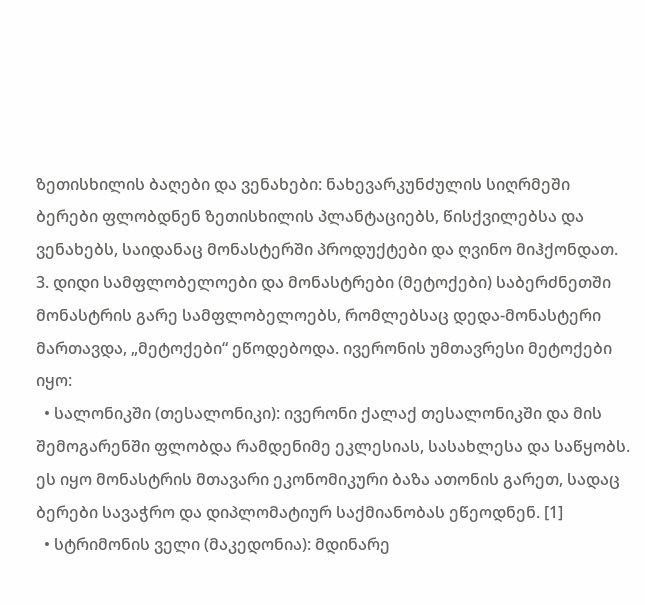ზეთისხილის ბაღები და ვენახები: ნახევარკუნძულის სიღრმეში ბერები ფლობდნენ ზეთისხილის პლანტაციებს, წისქვილებსა და ვენახებს, საიდანაც მონასტერში პროდუქტები და ღვინო მიჰქონდათ.
3. დიდი სამფლობელოები და მონასტრები (მეტოქები) საბერძნეთში
მონასტრის გარე სამფლობელოებს, რომლებსაც დედა-მონასტერი მართავდა, „მეტოქები“ ეწოდებოდა. ივერონის უმთავრესი მეტოქები იყო:
  • სალონიკში (თესალონიკი): ივერონი ქალაქ თესალონიკში და მის შემოგარენში ფლობდა რამდენიმე ეკლესიას, სასახლესა და საწყობს. ეს იყო მონასტრის მთავარი ეკონომიკური ბაზა ათონის გარეთ, სადაც ბერები სავაჭრო და დიპლომატიურ საქმიანობას ეწეოდნენ. [1]
  • სტრიმონის ველი (მაკედონია): მდინარე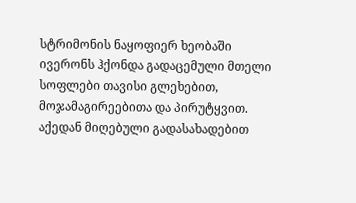სტრიმონის ნაყოფიერ ხეობაში ივერონს ჰქონდა გადაცემული მთელი სოფლები თავისი გლეხებით, მოჯამაგირეებითა და პირუტყვით. აქედან მიღებული გადასახადებით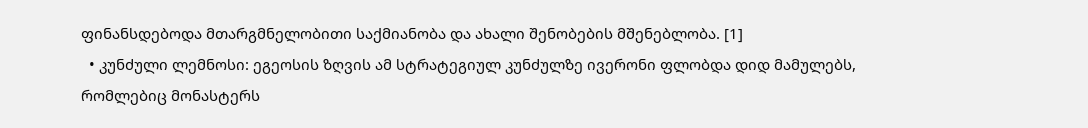ფინანსდებოდა მთარგმნელობითი საქმიანობა და ახალი შენობების მშენებლობა. [1]
  • კუნძული ლემნოსი: ეგეოსის ზღვის ამ სტრატეგიულ კუნძულზე ივერონი ფლობდა დიდ მამულებს, რომლებიც მონასტერს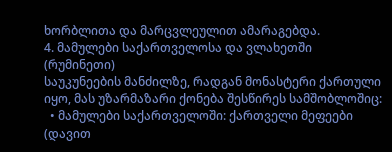ხორბლითა და მარცვლეულით ამარაგებდა.
4. მამულები საქართველოსა და ვლახეთში (რუმინეთი)
საუკუნეების მანძილზე, რადგან მონასტერი ქართული იყო, მას უზარმაზარი ქონება შესწირეს სამშობლოშიც:
  • მამულები საქართველოში: ქართველი მეფეები (დავით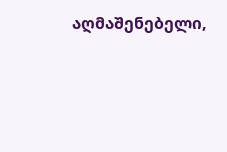აღმაშენებელი,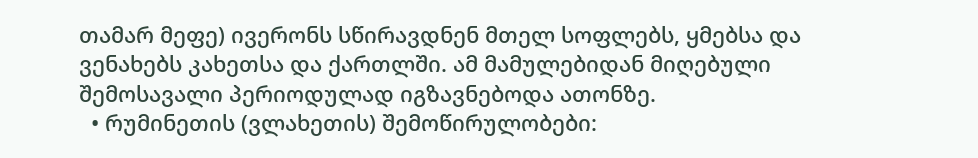თამარ მეფე) ივერონს სწირავდნენ მთელ სოფლებს, ყმებსა და ვენახებს კახეთსა და ქართლში. ამ მამულებიდან მიღებული შემოსავალი პერიოდულად იგზავნებოდა ათონზე.
  • რუმინეთის (ვლახეთის) შემოწირულობები: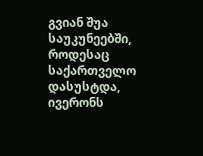გვიან შუა საუკუნეებში, როდესაც საქართველო დასუსტდა, ივერონს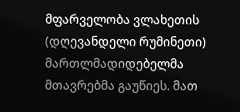მფარველობა ვლახეთის (დღევანდელი რუმინეთი) მართლმადიდებელმა მთავრებმა გაუწიეს. მათ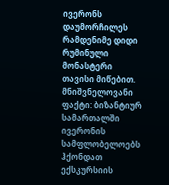ივერონს დაუმორჩილეს რამდენიმე დიდი რუმინული მონასტერი თავისი მიწებით.
მნიშვნელოვანი ფაქტი: ბიზანტიურ სამართალში ივერონის სამფლობელოებს ჰქონდათ ექსკურსიის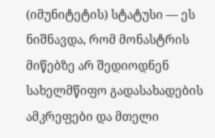(იმუნიტეტის) სტატუსი — ეს ნიშნავდა, რომ მონასტრის მიწებზე არ შედიოდნენ სახელმწიფო გადასახადების ამკრეფები და მთელი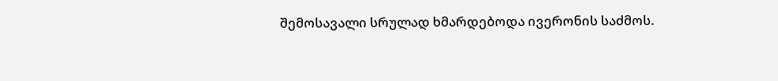შემოსავალი სრულად ხმარდებოდა ივერონის საძმოს.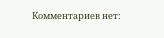Комментариев нет: